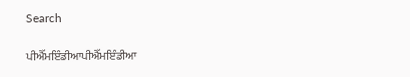Search

ਪੀਐੱਮਇੰਡੀਆਪੀਐੱਮਇੰਡੀਆ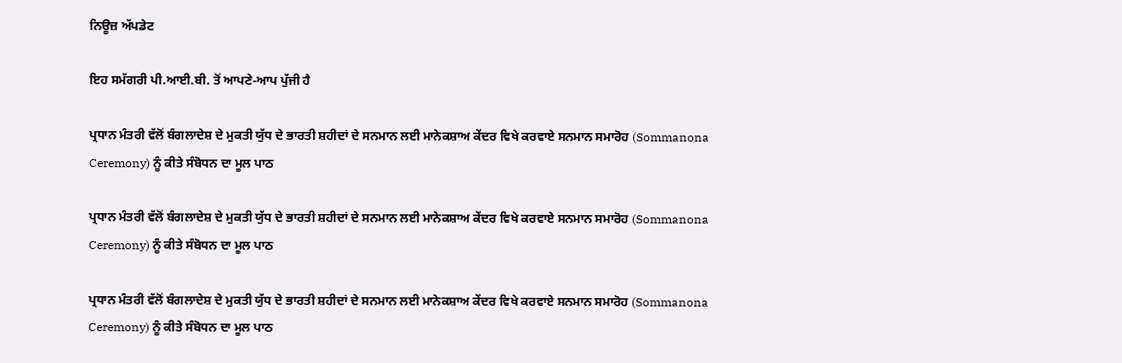ਨਿਊਜ਼ ਅੱਪਡੇਟ

ਇਹ ਸਮੱਗਰੀ ਪੀ.ਆਈ.ਬੀ. ਤੋਂ ਆਪਣੇ-ਆਪ ਪੁੱਜੀ ਹੈ

ਪ੍ਰਧਾਨ ਮੰਤਰੀ ਵੱਲੋਂ ਬੰਗਲਾਦੇਸ਼ ਦੇ ਮੁਕਤੀ ਯੁੱਧ ਦੇ ਭਾਰਤੀ ਸ਼ਹੀਦਾਂ ਦੇ ਸਨਮਾਨ ਲਈ ਮਾਨੇਕਸ਼ਾਅ ਕੇਂਦਰ ਵਿਖੇ ਕਰਵਾਏ ਸਨਮਾਨ ਸਮਾਰੋਹ (Sommanona Ceremony) ਨੂੰ ਕੀਤੇ ਸੰਬੋਧਨ ਦਾ ਮੂਲ ਪਾਠ

ਪ੍ਰਧਾਨ ਮੰਤਰੀ ਵੱਲੋਂ ਬੰਗਲਾਦੇਸ਼ ਦੇ ਮੁਕਤੀ ਯੁੱਧ ਦੇ ਭਾਰਤੀ ਸ਼ਹੀਦਾਂ ਦੇ ਸਨਮਾਨ ਲਈ ਮਾਨੇਕਸ਼ਾਅ ਕੇਂਦਰ ਵਿਖੇ ਕਰਵਾਏ ਸਨਮਾਨ ਸਮਾਰੋਹ (Sommanona Ceremony) ਨੂੰ ਕੀਤੇ ਸੰਬੋਧਨ ਦਾ ਮੂਲ ਪਾਠ

ਪ੍ਰਧਾਨ ਮੰਤਰੀ ਵੱਲੋਂ ਬੰਗਲਾਦੇਸ਼ ਦੇ ਮੁਕਤੀ ਯੁੱਧ ਦੇ ਭਾਰਤੀ ਸ਼ਹੀਦਾਂ ਦੇ ਸਨਮਾਨ ਲਈ ਮਾਨੇਕਸ਼ਾਅ ਕੇਂਦਰ ਵਿਖੇ ਕਰਵਾਏ ਸਨਮਾਨ ਸਮਾਰੋਹ (Sommanona Ceremony) ਨੂੰ ਕੀਤੇ ਸੰਬੋਧਨ ਦਾ ਮੂਲ ਪਾਠ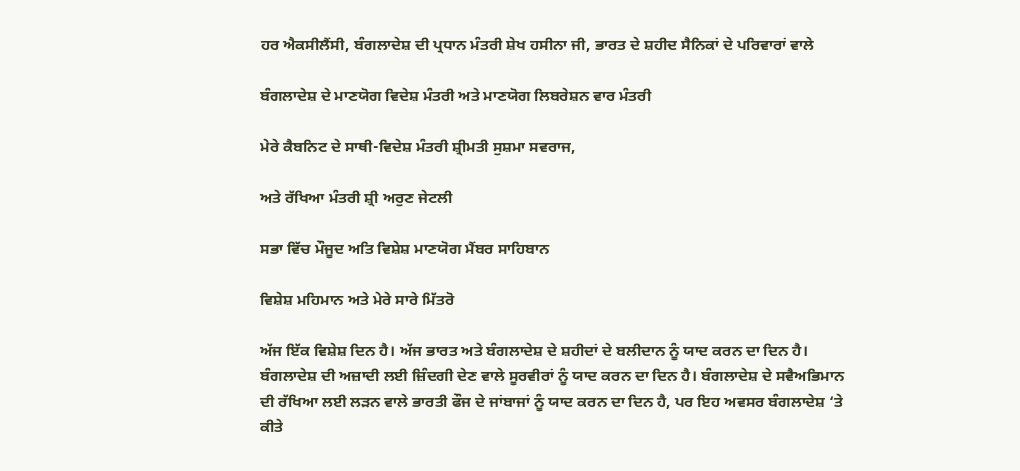ਹਰ ਐਕਸੀਲੈਂਸੀ, ਬੰਗਲਾਦੇਸ਼ ਦੀ ਪ੍ਰਧਾਨ ਮੰਤਰੀ ਸ਼ੇਖ ਹਸੀਨਾ ਜੀ, ਭਾਰਤ ਦੇ ਸ਼ਹੀਦ ਸੈਨਿਕਾਂ ਦੇ ਪਰਿਵਾਰਾਂ ਵਾਲੇ

ਬੰਗਲਾਦੇਸ਼ ਦੇ ਮਾਣਯੋਗ ਵਿਦੇਸ਼ ਮੰਤਰੀ ਅਤੇ ਮਾਣਯੋਗ ਲਿਬਰੇਸ਼ਨ ਵਾਰ ਮੰਤਰੀ

ਮੇਰੇ ਕੈਬਨਿਟ ਦੇ ਸਾਥੀ-ਵਿਦੇਸ਼ ਮੰਤਰੀ ਸ਼੍ਰੀਮਤੀ ਸੁਸ਼ਮਾ ਸਵਰਾਜ,

ਅਤੇ ਰੱਖਿਆ ਮੰਤਰੀ ਸ਼੍ਰੀ ਅਰੁਣ ਜੇਟਲੀ

ਸਭਾ ਵਿੱਚ ਮੌਜੂਦ ਅਤਿ ਵਿਸ਼ੇਸ਼ ਮਾਣਯੋਗ ਮੈਂਬਰ ਸਾਹਿਬਾਨ

ਵਿਸ਼ੇਸ਼ ਮਹਿਮਾਨ ਅਤੇ ਮੇਰੇ ਸਾਰੇ ਮਿੱਤਰੋ

ਅੱਜ ਇੱਕ ਵਿਸ਼ੇਸ਼ ਦਿਨ ਹੈ। ਅੱਜ ਭਾਰਤ ਅਤੇ ਬੰਗਲਾਦੇਸ਼ ਦੇ ਸ਼ਹੀਦਾਂ ਦੇ ਬਲੀਦਾਨ ਨੂੰ ਯਾਦ ਕਰਨ ਦਾ ਦਿਨ ਹੈ। ਬੰਗਲਾਦੇਸ਼ ਦੀ ਅਜ਼ਾਦੀ ਲਈ ਜ਼ਿੰਦਗੀ ਦੇਣ ਵਾਲੇ ਸੂਰਵੀਰਾਂ ਨੂੰ ਯਾਦ ਕਰਨ ਦਾ ਦਿਨ ਹੈ। ਬੰਗਲਾਦੇਸ਼ ਦੇ ਸਵੈਅਭਿਮਾਨ ਦੀ ਰੱਖਿਆ ਲਈ ਲੜਨ ਵਾਲੇ ਭਾਰਤੀ ਫੌਜ ਦੇ ਜਾਂਬਾਜਾਂ ਨੂੰ ਯਾਦ ਕਰਨ ਦਾ ਦਿਨ ਹੈ, ਪਰ ਇਹ ਅਵਸਰ ਬੰਗਲਾਦੇਸ਼ ‘ਤੇ ਕੀਤੇ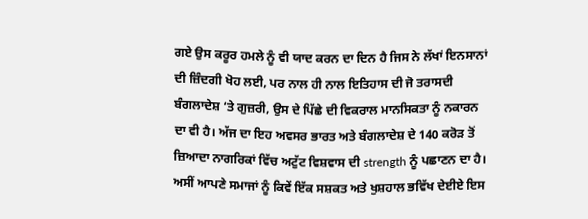ਗਏ ਉਸ ਕਰੂਰ ਹਮਲੇ ਨੂੰ ਵੀ ਯਾਦ ਕਰਨ ਦਾ ਦਿਨ ਹੈ ਜਿਸ ਨੇ ਲੱਖਾਂ ਇਨਸਾਨਾਂ ਦੀ ਜ਼ਿੰਦਗੀ ਖੋਹ ਲਈ, ਪਰ ਨਾਲ ਹੀ ਨਾਲ ਇਤਿਹਾਸ ਦੀ ਜੋ ਤਰਾਸਦੀ ਬੰਗਲਾਦੇਸ਼ ‘ਤੇ ਗੁਜ਼ਰੀ, ਉਸ ਦੇ ਪਿੱਛੇ ਦੀ ਵਿਕਰਾਲ ਮਾਨਸਿਕਤਾ ਨੂੰ ਨਕਾਰਨ ਦਾ ਵੀ ਹੈ। ਅੱਜ ਦਾ ਇਹ ਅਵਸਰ ਭਾਰਤ ਅਤੇ ਬੰਗਲਾਦੇਸ਼ ਦੇ 140 ਕਰੋੜ ਤੋਂ ਜ਼ਿਆਦਾ ਨਾਗਰਿਕਾਂ ਵਿੱਚ ਅਟੁੱਟ ਵਿਸ਼ਵਾਸ ਦੀ strength ਨੂੰ ਪਛਾਣਨ ਦਾ ਹੈ। ਅਸੀਂ ਆਪਣੇ ਸਮਾਜਾਂ ਨੂੰ ਕਿਵੇਂ ਇੱਕ ਸਸ਼ਕਤ ਅਤੇ ਖੁਸ਼ਹਾਲ ਭਵਿੱਖ ਦੇਈਏ ਇਸ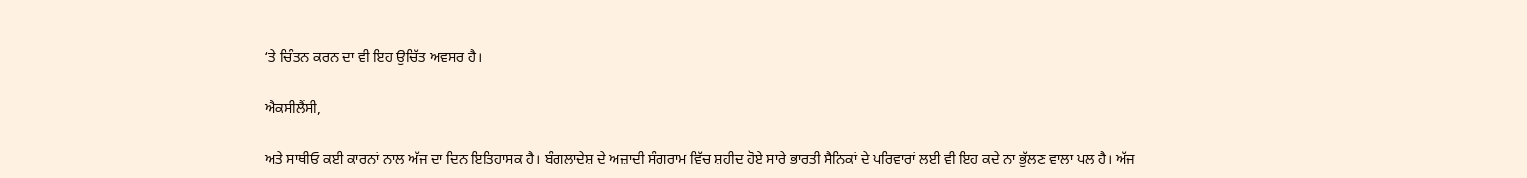‘ਤੇ ਚਿੰਤਨ ਕਰਨ ਦਾ ਵੀ ਇਹ ਉਚਿੱਤ ਅਵਸਰ ਹੈ।

ਐਕਸੀਲੈਂਸੀ,

ਅਤੇ ਸਾਥੀਓ ਕਈ ਕਾਰਨਾਂ ਨਾਲ ਅੱਜ ਦਾ ਦਿਨ ਇਤਿਹਾਸਕ ਹੈ। ਬੰਗਲਾਦੇਸ਼ ਦੇ ਅਜ਼ਾਦੀ ਸੰਗਰਾਮ ਵਿੱਚ ਸ਼ਹੀਦ ਹੋਏ ਸਾਰੇ ਭਾਰਤੀ ਸੈਨਿਕਾਂ ਦੇ ਪਰਿਵਾਰਾਂ ਲਈ ਵੀ ਇਹ ਕਦੇ ਨਾ ਭੁੱਲਣ ਵਾਲਾ ਪਲ ਹੈ। ਅੱਜ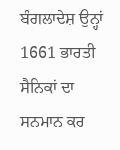ਬੰਗਲਾਦੇਸ਼ ਉਨ੍ਹਾਂ 1661 ਭਾਰਤੀ ਸੈਨਿਕਾਂ ਦਾ ਸਨਮਾਨ ਕਰ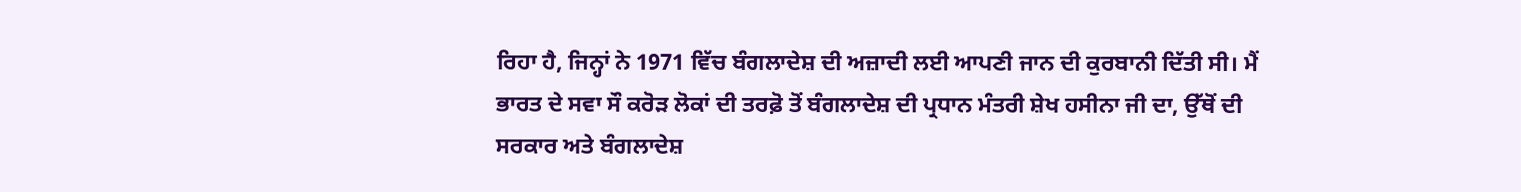ਰਿਹਾ ਹੈ, ਜਿਨ੍ਹਾਂ ਨੇ 1971 ਵਿੱਚ ਬੰਗਲਾਦੇਸ਼ ਦੀ ਅਜ਼ਾਦੀ ਲਈ ਆਪਣੀ ਜਾਨ ਦੀ ਕੁਰਬਾਨੀ ਦਿੱਤੀ ਸੀ। ਮੈਂ ਭਾਰਤ ਦੇ ਸਵਾ ਸੌ ਕਰੋੜ ਲੋਕਾਂ ਦੀ ਤਰਫ਼ੋ ਤੋਂ ਬੰਗਲਾਦੇਸ਼ ਦੀ ਪ੍ਰਧਾਨ ਮੰਤਰੀ ਸ਼ੇਖ ਹਸੀਨਾ ਜੀ ਦਾ, ਉੱਥੋਂ ਦੀ ਸਰਕਾਰ ਅਤੇ ਬੰਗਲਾਦੇਸ਼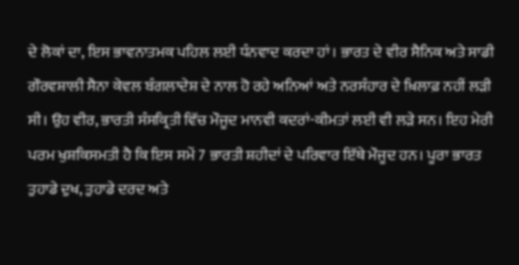ਦੇ ਲੋਕਾਂ ਦਾ, ਇਸ ਭਾਵਨਾਤਮਕ ਪਹਿਲ ਲਈ ਧੰਨਵਾਦ ਕਰਦਾ ਹਾਂ। ਭਾਰਤ ਦੇ ਵੀਰ ਸੈਨਿਕ ਅਤੇ ਸਾਡੀ ਗੌਰਵਸ਼ਾਲੀ ਸੈਨਾ ਕੇਵਲ ਬੰਗਲਾਦੇਸ਼ ਦੇ ਨਾਲ ਹੋ ਰਹੇ ਅਨਿਆਂ ਅਤੇ ਨਰਸੰਹਾਰ ਦੇ ਖ਼ਿਲਾਫ਼ ਨਹੀਂ ਲੜੀ ਸੀ। ਉਹ ਵੀਰ, ਭਾਰਤੀ ਸੰਸਕ੍ਰਿਤੀ ਵਿੱਚ ਮੌਜੂਦ ਮਾਨਵੀ ਕਦਰਾਂ-ਕੀਮਤਾਂ ਲਈ ਵੀ ਲੜੇ ਸਨ। ਇਹ ਮੇਰੀ ਪਰਮ ਖੁਸ਼ਕਿਸਮਤੀ ਹੈ ਕਿ ਇਸ ਸਮੇਂ 7 ਭਾਰਤੀ ਸ਼ਹੀਦਾਂ ਦੇ ਪਰਿਵਾਰ ਇੱਥੇ ਮੌਜੂਦ ਹਨ। ਪੂਰਾ ਭਾਰਤ ਤੁਹਾਡੇ ਦੁਖ, ਤੁਹਾਡੇ ਦਰਦ ਅਤੇ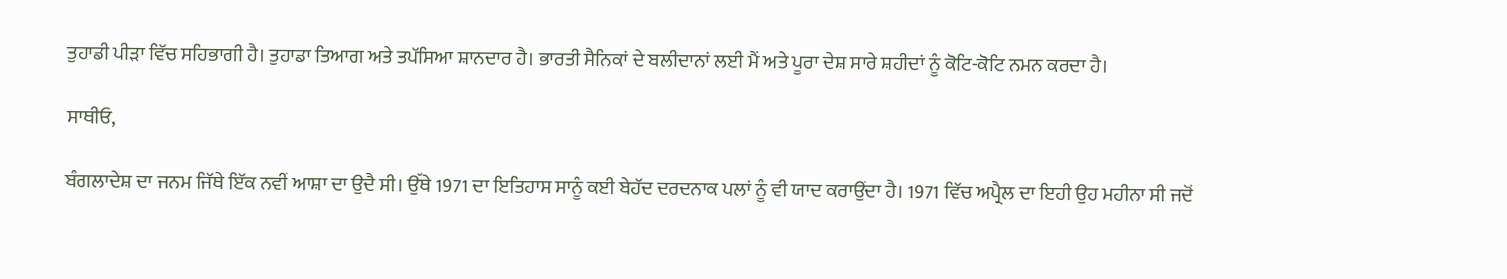ਤੁਹਾਡੀ ਪੀੜਾ ਵਿੱਚ ਸਹਿਭਾਗੀ ਹੈ। ਤੁਹਾਡਾ ਤਿਆਗ ਅਤੇ ਤਪੱਸਿਆ ਸ਼ਾਨਦਾਰ ਹੈ। ਭਾਰਤੀ ਸੈਨਿਕਾਂ ਦੇ ਬਲੀਦਾਨਾਂ ਲਈ ਮੈਂ ਅਤੇ ਪੂਰਾ ਦੇਸ਼ ਸਾਰੇ ਸ਼ਹੀਦਾਂ ਨੂੰ ਕੋਟਿ-ਕੋਟਿ ਨਮਨ ਕਰਦਾ ਹੈ।

ਸਾਥੀਓ,

ਬੰਗਲਾਦੇਸ਼ ਦਾ ਜਨਮ ਜਿੱਥੇ ਇੱਕ ਨਵੀਂ ਆਸ਼ਾ ਦਾ ਉਦੈ ਸੀ। ਉੱਥੇ 1971 ਦਾ ਇਤਿਹਾਸ ਸਾਨੂੰ ਕਈ ਬੇਹੱਦ ਦਰਦਨਾਕ ਪਲਾਂ ਨੂੰ ਵੀ ਯਾਦ ਕਰਾਉਂਦਾ ਹੈ। 1971 ਵਿੱਚ ਅਪ੍ਰੈਲ ਦਾ ਇਹੀ ਉਹ ਮਹੀਨਾ ਸੀ ਜਦੋਂ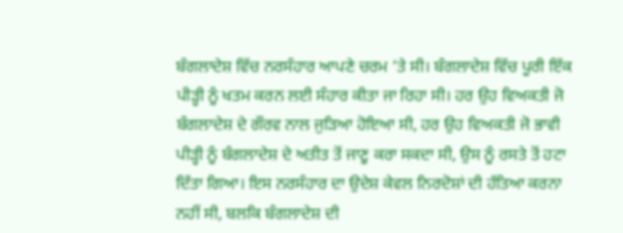ਬੰਗਲਾਦੇਸ਼ ਵਿੱਚ ਨਰਸੰਹਾਰ ਆਪਣੇ ਚਰਮ ‘ਤੇ ਸੀ। ਬੰਗਲਾਦੇਸ਼ ਵਿੱਚ ਪੂਰੀ ਇੱਕ ਪੀੜ੍ਹੀ ਨੂੰ ਖਤਮ ਕਰਨ ਲਈ ਸੰਹਾਰ ਕੀਤਾ ਜਾ ਰਿਹਾ ਸੀ। ਹਰ ਉਹ ਵਿਅਕਤੀ ਜੋ ਬੰਗਲਾਦੇਸ਼ ਦੇ ਗੌਰਵ ਨਾਲ ਜੁੜਿਆ ਹੋਇਆ ਸੀ, ਹਰ ਉਹ ਵਿਅਕਤੀ ਜੋ ਭਾਵੀ ਪੀੜ੍ਹੀ ਨੂੰ ਬੰਗਲਾਦੇਸ਼ ਦੇ ਅਤੀਤ ਤੋਂ ਜਾਣੂ ਕਰਾ ਸਕਦਾ ਸੀ, ਉਸ ਨੂੰ ਰਸਤੇ ਤੋਂ ਹਟਾ ਦਿੱਤਾ ਗਿਆ। ਇਸ ਨਰਸੰਹਾਰ ਦਾ ਉਦੇਸ਼ ਕੇਵਲ ਨਿਰਦੋਸ਼ਾਂ ਦੀ ਹੱਤਿਆ ਕਰਨਾ ਨਹੀਂ ਸੀ, ਬਲਕਿ ਬੰਗਲਾਦੇਸ਼ ਦੀ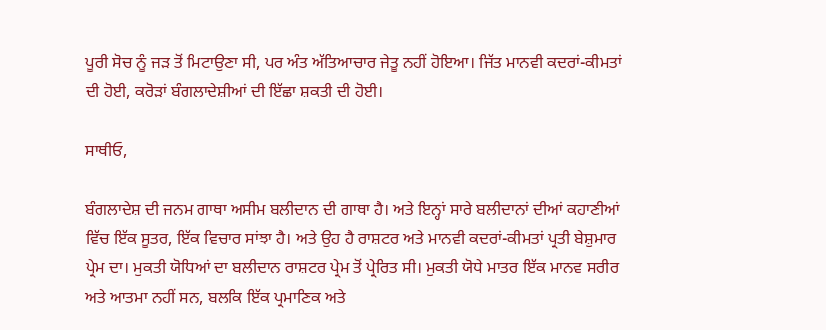ਪੂਰੀ ਸੋਚ ਨੂੰ ਜੜ ਤੋਂ ਮਿਟਾਉਣਾ ਸੀ, ਪਰ ਅੰਤ ਅੱਤਿਆਚਾਰ ਜੇਤੂ ਨਹੀਂ ਹੋਇਆ। ਜਿੱਤ ਮਾਨਵੀ ਕਦਰਾਂ-ਕੀਮਤਾਂ ਦੀ ਹੋਈ, ਕਰੋੜਾਂ ਬੰਗਲਾਦੇਸ਼ੀਆਂ ਦੀ ਇੱਛਾ ਸ਼ਕਤੀ ਦੀ ਹੋਈ।

ਸਾਥੀਓ,

ਬੰਗਲਾਦੇਸ਼ ਦੀ ਜਨਮ ਗਾਥਾ ਅਸੀਮ ਬਲੀਦਾਨ ਦੀ ਗਾਥਾ ਹੈ। ਅਤੇ ਇਨ੍ਹਾਂ ਸਾਰੇ ਬਲੀਦਾਨਾਂ ਦੀਆਂ ਕਹਾਣੀਆਂ ਵਿੱਚ ਇੱਕ ਸੂਤਰ, ਇੱਕ ਵਿਚਾਰ ਸਾਂਝਾ ਹੈ। ਅਤੇ ਉਹ ਹੈ ਰਾਸ਼ਟਰ ਅਤੇ ਮਾਨਵੀ ਕਦਰਾਂ-ਕੀਮਤਾਂ ਪ੍ਰਤੀ ਬੇਸ਼ੁਮਾਰ ਪ੍ਰੇਮ ਦਾ। ਮੁਕਤੀ ਯੋਧਿਆਂ ਦਾ ਬਲੀਦਾਨ ਰਾਸ਼ਟਰ ਪ੍ਰੇਮ ਤੋਂ ਪ੍ਰੇਰਿਤ ਸੀ। ਮੁਕਤੀ ਯੋਧੇ ਮਾਤਰ ਇੱਕ ਮਾਨਵ ਸਰੀਰ ਅਤੇ ਆਤਮਾ ਨਹੀਂ ਸਨ, ਬਲਕਿ ਇੱਕ ਪ੍ਰਮਾਣਿਕ ਅਤੇ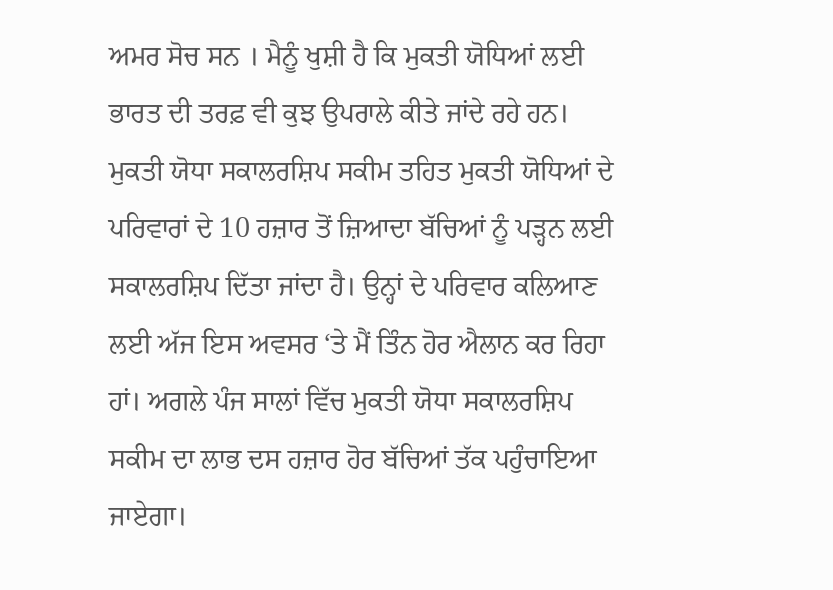ਅਮਰ ਸੋਚ ਸਨ । ਮੈਨੂੰ ਖੁਸ਼ੀ ਹੈ ਕਿ ਮੁਕਤੀ ਯੋਧਿਆਂ ਲਈ ਭਾਰਤ ਦੀ ਤਰਫ਼ ਵੀ ਕੁਝ ਉਪਰਾਲੇ ਕੀਤੇ ਜਾਂਦੇ ਰਹੇ ਹਨ। ਮੁਕਤੀ ਯੋਧਾ ਸਕਾਲਰਸ਼ਿਪ ਸਕੀਮ ਤਹਿਤ ਮੁਕਤੀ ਯੋਧਿਆਂ ਦੇ ਪਰਿਵਾਰਾਂ ਦੇ 10 ਹਜ਼ਾਰ ਤੋਂ ਜ਼ਿਆਦਾ ਬੱਚਿਆਂ ਨੂੰ ਪੜ੍ਹਨ ਲਈ ਸਕਾਲਰਸ਼ਿਪ ਦਿੱਤਾ ਜਾਂਦਾ ਹੈ। ਉਨ੍ਹਾਂ ਦੇ ਪਰਿਵਾਰ ਕਲਿਆਣ ਲਈ ਅੱਜ ਇਸ ਅਵਸਰ ‘ਤੇ ਮੈਂ ਤਿੰਨ ਹੋਰ ਐਲਾਨ ਕਰ ਰਿਹਾ ਹਾਂ। ਅਗਲੇ ਪੰਜ ਸਾਲਾਂ ਵਿੱਚ ਮੁਕਤੀ ਯੋਧਾ ਸਕਾਲਰਸ਼ਿਪ ਸਕੀਮ ਦਾ ਲਾਭ ਦਸ ਹਜ਼ਾਰ ਹੋਰ ਬੱਚਿਆਂ ਤੱਕ ਪਹੁੰਚਾਇਆ ਜਾਏਗਾ।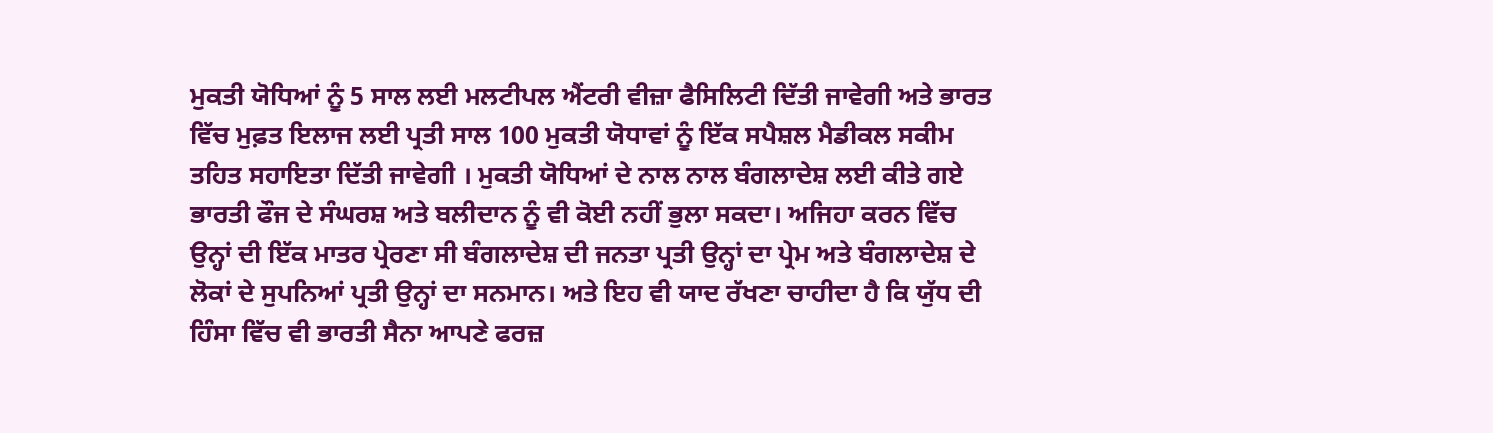ਮੁਕਤੀ ਯੋਧਿਆਂ ਨੂੰ 5 ਸਾਲ ਲਈ ਮਲਟੀਪਲ ਐਂਟਰੀ ਵੀਜ਼ਾ ਫੈਸਿਲਿਟੀ ਦਿੱਤੀ ਜਾਵੇਗੀ ਅਤੇ ਭਾਰਤ ਵਿੱਚ ਮੁਫ਼ਤ ਇਲਾਜ ਲਈ ਪ੍ਰਤੀ ਸਾਲ 100 ਮੁਕਤੀ ਯੋਧਾਵਾਂ ਨੂੰ ਇੱਕ ਸਪੈਸ਼ਲ ਮੈਡੀਕਲ ਸਕੀਮ ਤਹਿਤ ਸਹਾਇਤਾ ਦਿੱਤੀ ਜਾਵੇਗੀ । ਮੁਕਤੀ ਯੋਧਿਆਂ ਦੇ ਨਾਲ ਨਾਲ ਬੰਗਲਾਦੇਸ਼ ਲਈ ਕੀਤੇ ਗਏ ਭਾਰਤੀ ਫੌਜ ਦੇ ਸੰਘਰਸ਼ ਅਤੇ ਬਲੀਦਾਨ ਨੂੰ ਵੀ ਕੋਈ ਨਹੀਂ ਭੁਲਾ ਸਕਦਾ। ਅਜਿਹਾ ਕਰਨ ਵਿੱਚ ਉਨ੍ਹਾਂ ਦੀ ਇੱਕ ਮਾਤਰ ਪ੍ਰੇਰਣਾ ਸੀ ਬੰਗਲਾਦੇਸ਼ ਦੀ ਜਨਤਾ ਪ੍ਰਤੀ ਉਨ੍ਹਾਂ ਦਾ ਪ੍ਰੇਮ ਅਤੇ ਬੰਗਲਾਦੇਸ਼ ਦੇ ਲੋਕਾਂ ਦੇ ਸੁਪਨਿਆਂ ਪ੍ਰਤੀ ਉਨ੍ਹਾਂ ਦਾ ਸਨਮਾਨ। ਅਤੇ ਇਹ ਵੀ ਯਾਦ ਰੱਖਣਾ ਚਾਹੀਦਾ ਹੈ ਕਿ ਯੁੱਧ ਦੀ ਹਿੰਸਾ ਵਿੱਚ ਵੀ ਭਾਰਤੀ ਸੈਨਾ ਆਪਣੇ ਫਰਜ਼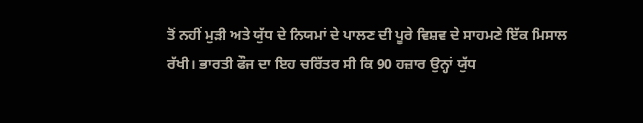ਤੋਂ ਨਹੀਂ ਮੁੜੀ ਅਤੇ ਯੁੱਧ ਦੇ ਨਿਯਮਾਂ ਦੇ ਪਾਲਣ ਦੀ ਪੂਰੇ ਵਿਸ਼ਵ ਦੇ ਸਾਹਮਣੇ ਇੱਕ ਮਿਸਾਲ ਰੱਖੀ। ਭਾਰਤੀ ਫੌਜ ਦਾ ਇਹ ਚਰਿੱਤਰ ਸੀ ਕਿ 90 ਹਜ਼ਾਰ ਉਨ੍ਹਾਂ ਯੁੱਧ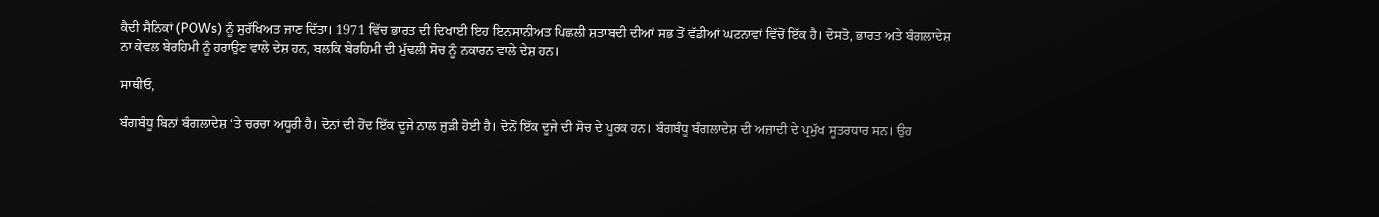ਕੈਦੀ ਸੈਨਿਕਾਂ (POWs) ਨੂੰ ਸੁਰੱਖਿਅਤ ਜਾਣ ਦਿੱਤਾ। 1971 ਵਿੱਚ ਭਾਰਤ ਦੀ ਦਿਖਾਈ ਇਹ ਇਨਸਾਨੀਅਤ ਪਿਛਲੀ ਸ਼ਤਾਬਦੀ ਦੀਆਂ ਸਭ ਤੋਂ ਵੱਡੀਆਂ ਘਟਨਾਵਾਂ ਵਿੱਚੋਂ ਇੱਕ ਹੈ। ਦੋਸਤੋ, ਭਾਰਤ ਅਤੇ ਬੰਗਲਾਦੇਸ਼ ਨਾ ਕੇਵਲ ਬੇਰਹਿਮੀ ਨੂੰ ਹਰਾਉਣ ਵਾਲੇ ਦੇਸ਼ ਹਨ, ਬਲਕਿ ਬੇਰਹਿਮੀ ਦੀ ਮੁੱਢਲੀ ਸੋਚ ਨੂੰ ਨਕਾਰਨ ਵਾਲੇ ਦੇਸ਼ ਹਨ।

ਸਾਥੀਓ,

ਬੰਗਬੰਧੂ ਬਿਨਾਂ ਬੰਗਲਾਦੇਸ਼ ‘ਤੇ ਚਰਚਾ ਅਧੂਰੀ ਹੈ। ਦੋਨਾਂ ਦੀ ਹੋਂਦ ਇੱਕ ਦੂਜੇ ਨਾਲ ਜੁੜੀ ਹੋਈ ਹੈ। ਦੋਨੋਂ ਇੱਕ ਦੂਜੇ ਦੀ ਸੋਚ ਦੇ ਪੂਰਕ ਹਨ। ਬੰਗਬੰਧੂ ਬੰਗਲਾਦੇਸ਼ ਦੀ ਅਜ਼ਾਦੀ ਦੇ ਪ੍ਰਮੁੱਖ ਸੂਤਰਧਾਰ ਸਨ। ਉਹ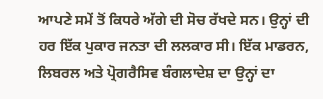ਆਪਣੇ ਸਮੇਂ ਤੋਂ ਕਿਧਰੇ ਅੱਗੇ ਦੀ ਸੋਚ ਰੱਖਦੇ ਸਨ। ਉਨ੍ਹਾਂ ਦੀ ਹਰ ਇੱਕ ਪੁਕਾਰ ਜਨਤਾ ਦੀ ਲਲਕਾਰ ਸੀ। ਇੱਕ ਮਾਡਰਨ, ਲਿਬਰਲ ਅਤੇ ਪ੍ਰੋਗਰੈਸਿਵ ਬੰਗਲਾਦੇਸ਼ ਦਾ ਉਨ੍ਹਾਂ ਦਾ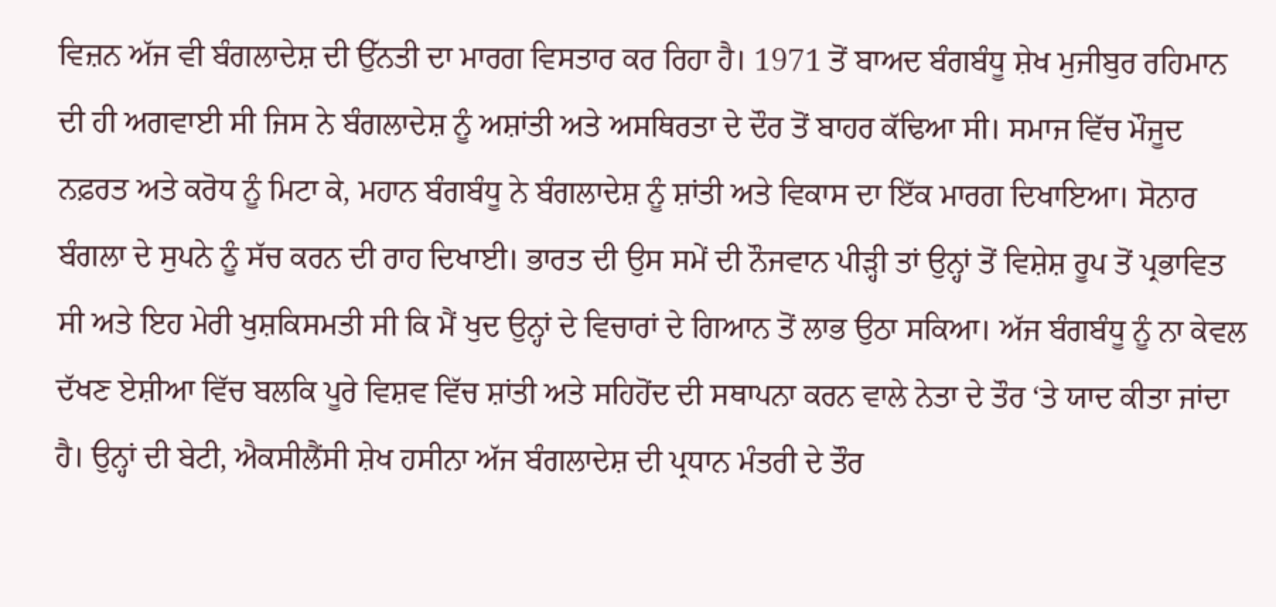ਵਿਜ਼ਨ ਅੱਜ ਵੀ ਬੰਗਲਾਦੇਸ਼ ਦੀ ਉੱਨਤੀ ਦਾ ਮਾਰਗ ਵਿਸਤਾਰ ਕਰ ਰਿਹਾ ਹੈ। 1971 ਤੋਂ ਬਾਅਦ ਬੰਗਬੰਧੂ ਸ਼ੇਖ ਮੁਜੀਬੁਰ ਰਹਿਮਾਨ ਦੀ ਹੀ ਅਗਵਾਈ ਸੀ ਜਿਸ ਨੇ ਬੰਗਲਾਦੇਸ਼ ਨੂੰ ਅਸ਼ਾਂਤੀ ਅਤੇ ਅਸਥਿਰਤਾ ਦੇ ਦੌਰ ਤੋਂ ਬਾਹਰ ਕੱਢਿਆ ਸੀ। ਸਮਾਜ ਵਿੱਚ ਮੌਜੂਦ ਨਫ਼ਰਤ ਅਤੇ ਕਰੋਧ ਨੂੰ ਮਿਟਾ ਕੇ, ਮਹਾਨ ਬੰਗਬੰਧੂ ਨੇ ਬੰਗਲਾਦੇਸ਼ ਨੂੰ ਸ਼ਾਂਤੀ ਅਤੇ ਵਿਕਾਸ ਦਾ ਇੱਕ ਮਾਰਗ ਦਿਖਾਇਆ। ਸੋਨਾਰ ਬੰਗਲਾ ਦੇ ਸੁਪਨੇ ਨੂੰ ਸੱਚ ਕਰਨ ਦੀ ਰਾਹ ਦਿਖਾਈ। ਭਾਰਤ ਦੀ ਉਸ ਸਮੇਂ ਦੀ ਨੌਜਵਾਨ ਪੀੜ੍ਹੀ ਤਾਂ ਉਨ੍ਹਾਂ ਤੋਂ ਵਿਸ਼ੇਸ਼ ਰੂਪ ਤੋਂ ਪ੍ਰਭਾਵਿਤ ਸੀ ਅਤੇ ਇਹ ਮੇਰੀ ਖੁਸ਼ਕਿਸਮਤੀ ਸੀ ਕਿ ਮੈਂ ਖੁਦ ਉਨ੍ਹਾਂ ਦੇ ਵਿਚਾਰਾਂ ਦੇ ਗਿਆਨ ਤੋਂ ਲਾਭ ਉਠਾ ਸਕਿਆ। ਅੱਜ ਬੰਗਬੰਧੂ ਨੂੰ ਨਾ ਕੇਵਲ ਦੱਖਣ ਏਸ਼ੀਆ ਵਿੱਚ ਬਲਕਿ ਪੂਰੇ ਵਿਸ਼ਵ ਵਿੱਚ ਸ਼ਾਂਤੀ ਅਤੇ ਸਹਿਹੋਂਦ ਦੀ ਸਥਾਪਨਾ ਕਰਨ ਵਾਲੇ ਨੇਤਾ ਦੇ ਤੌਰ ‘ਤੇ ਯਾਦ ਕੀਤਾ ਜਾਂਦਾ ਹੈ। ਉਨ੍ਹਾਂ ਦੀ ਬੇਟੀ, ਐਕਸੀਲੈਂਸੀ ਸ਼ੇਖ ਹਸੀਨਾ ਅੱਜ ਬੰਗਲਾਦੇਸ਼ ਦੀ ਪ੍ਰਧਾਨ ਮੰਤਰੀ ਦੇ ਤੌਰ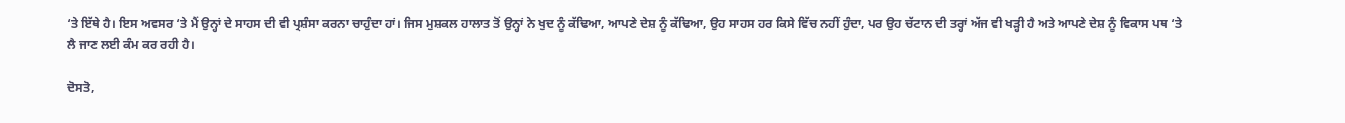‘ਤੇ ਇੱਥੇ ਹੈ। ਇਸ ਅਵਸਰ ‘ਤੇ ਮੈਂ ਉਨ੍ਹਾਂ ਦੇ ਸਾਹਸ ਦੀ ਵੀ ਪ੍ਰਸ਼ੰਸਾ ਕਰਨਾ ਚਾਹੁੰਦਾ ਹਾਂ। ਜਿਸ ਮੁਸ਼ਕਲ ਹਾਲਾਤ ਤੋਂ ਉਨ੍ਹਾਂ ਨੇ ਖੁਦ ਨੂੰ ਕੱਢਿਆ, ਆਪਣੇ ਦੇਸ਼ ਨੂੰ ਕੱਢਿਆ, ਉਹ ਸਾਹਸ ਹਰ ਕਿਸੇ ਵਿੱਚ ਨਹੀਂ ਹੁੰਦਾ, ਪਰ ਉਹ ਚੱਟਾਨ ਦੀ ਤਰ੍ਹਾਂ ਅੱਜ ਵੀ ਖੜ੍ਹੀ ਹੈ ਅਤੇ ਆਪਣੇ ਦੇਸ਼ ਨੂੰ ਵਿਕਾਸ ਪਥ ‘ਤੇ ਲੈ ਜਾਣ ਲਈ ਕੰਮ ਕਰ ਰਹੀ ਹੈ।

ਦੋਸਤੋ,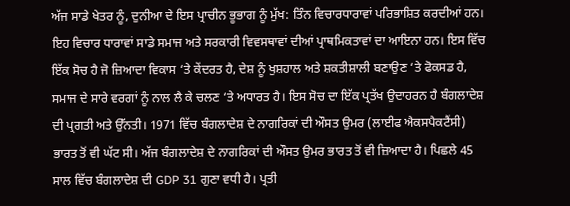ਅੱਜ ਸਾਡੇ ਖੇਤਰ ਨੂੰ, ਦੁਨੀਆ ਦੇ ਇਸ ਪ੍ਰਾਚੀਨ ਭੂਭਾਗ ਨੂੰ ਮੁੱਖ: ਤਿੰਨ ਵਿਚਾਰਧਾਰਾਵਾਂ ਪਰਿਭਾਸ਼ਿਤ ਕਰਦੀਆਂ ਹਨ। ਇਹ ਵਿਚਾਰ ਧਾਰਾਵਾਂ ਸਾਡੇ ਸਮਾਜ ਅਤੇ ਸਰਕਾਰੀ ਵਿਵਸਥਾਵਾਂ ਦੀਆਂ ਪ੍ਰਾਥਮਿਕਤਾਵਾਂ ਦਾ ਆਇਨਾ ਹਨ। ਇਸ ਵਿੱਚ ਇੱਕ ਸੋਚ ਹੈ ਜੋ ਜ਼ਿਆਦਾ ਵਿਕਾਸ ‘ਤੇ ਕੇਂਦਰਤ ਹੈ, ਦੇਸ਼ ਨੂੰ ਖੁਸ਼ਹਾਲ ਅਤੇ ਸ਼ਕਤੀਸ਼ਾਲੀ ਬਣਾਉਣ ‘ਤੇ ਫੋਕਸਡ ਹੈ, ਸਮਾਜ ਦੇ ਸਾਰੇ ਵਰਗਾਂ ਨੂੰ ਨਾਲ ਲੈ ਕੇ ਚਲਣ ‘ਤੇ ਅਧਾਰਤ ਹੈ। ਇਸ ਸੋਚ ਦਾ ਇੱਕ ਪ੍ਰਤੱਖ ਉਦਾਹਰਨ ਹੈ ਬੰਗਲਾਦੇਸ਼ ਦੀ ਪ੍ਰਗਤੀ ਅਤੇ ਉੱਨਤੀ। 1971 ਵਿੱਚ ਬੰਗਲਾਦੇਸ਼ ਦੇ ਨਾਗਰਿਕਾਂ ਦੀ ਔਸਤ ਉਮਰ (ਲਾਈਫ ਐਕਸਪੈਕਟੈਂਸੀ) ਭਾਰਤ ਤੋਂ ਵੀ ਘੱਟ ਸੀ। ਅੱਜ ਬੰਗਲਾਦੇਸ਼ ਦੇ ਨਾਗਰਿਕਾਂ ਦੀ ਔਸਤ ਉਮਰ ਭਾਰਤ ਤੋਂ ਵੀ ਜ਼ਿਆਦਾ ਹੈ। ਪਿਛਲੇ 45 ਸਾਲ ਵਿੱਚ ਬੰਗਲਾਦੇਸ਼ ਦੀ GDP 31 ਗੁਣਾ ਵਧੀ ਹੈ। ਪ੍ਰਤੀ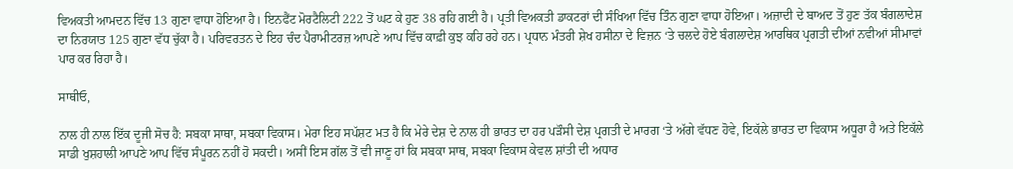ਵਿਅਕਤੀ ਆਮਦਨ ਵਿੱਚ 13 ਗੁਣਾ ਵਾਧਾ ਹੋਇਆ ਹੈ। ਇਨਫੈਂਟ ਮੋਰਟੈਲਿਟੀ 222 ਤੋਂ ਘਟ ਕੇ ਹੁਣ 38 ਰਹਿ ਗਈ ਹੈ। ਪ੍ਰਤੀ ਵਿਅਕਤੀ ਡਾਕਟਰਾਂ ਦੀ ਸੰਖਿਆ ਵਿੱਚ ਤਿੰਨ ਗੁਣਾ ਵਾਧਾ ਹੋਇਆ। ਅਜ਼ਾਦੀ ਦੇ ਬਾਅਦ ਤੋਂ ਹੁਣ ਤੱਕ ਬੰਗਲਾਦੇਸ਼ ਦਾ ਨਿਰਯਾਤ 125 ਗੁਣਾ ਵੱਧ ਚੁੱਕਾ ਹੈ। ਪਰਿਵਰਤਨ ਦੇ ਇਹ ਚੰਦ ਪੈਰਾਮੀਟਰਜ਼ ਆਪਣੇ ਆਪ ਵਿੱਚ ਕਾਫ਼ੀ ਕੁਝ ਕਹਿ ਰਹੇ ਹਨ। ਪ੍ਰਧਾਨ ਮੰਤਰੀ ਸ਼ੇਖ ਹਸੀਨਾ ਦੇ ਵਿਜ਼ਨ ‘ਤੇ ਚਲਦੇ ਹੋਏ ਬੰਗਲਾਦੇਸ਼ ਆਰਥਿਕ ਪ੍ਰਗਤੀ ਦੀਆਂ ਨਵੀਆਂ ਸੀਮਾਵਾਂ ਪਾਰ ਕਰ ਰਿਹਾ ਹੈ।

ਸਾਥੀਓ,

ਨਾਲ ਹੀ ਨਾਲ ਇੱਕ ਦੂਜੀ ਸੋਚ ਹੈ: ਸਬਕਾ ਸਾਥਾ, ਸਬਕਾ ਵਿਕਾਸ। ਮੇਰਾ ਇਹ ਸਪੱਸ਼ਟ ਮਤ ਹੈ ਕਿ ਮੇਰੇ ਦੇਸ਼ ਦੇ ਨਾਲ ਹੀ ਭਾਰਤ ਦਾ ਹਰ ਪੜੌਸੀ ਦੇਸ਼ ਪ੍ਰਗਤੀ ਦੇ ਮਾਰਗ ‘ਤੇ ਅੱਗੇ ਵੱਧਣ ਹੋਵੇ, ਇਕੱਲੇ ਭਾਰਤ ਦਾ ਵਿਕਾਸ ਅਧੂਰਾ ਹੈ ਅਤੇ ਇਕੱਲੇ ਸਾਡੀ ਖੁਸ਼ਹਾਲੀ ਆਪਣੇ ਆਪ ਵਿੱਚ ਸੰਪੂਰਨ ਨਹੀਂ ਹੋ ਸਕਦੀ। ਅਸੀਂ ਇਸ ਗੱਲ ਤੋਂ ਵੀ ਜਾਣੂ ਹਾਂ ਕਿ ਸਬਕਾ ਸਾਥ, ਸਬਕਾ ਵਿਕਾਸ ਕੇਵਲ ਸ਼ਾਂਤੀ ਦੀ ਅਧਾਰ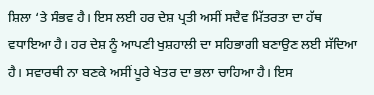ਸ਼ਿਲਾ ‘ਤੇ ਸੰਭਵ ਹੈ। ਇਸ ਲਈ ਹਰ ਦੇਸ਼ ਪ੍ਰਤੀ ਅਸੀਂ ਸਦੈਵ ਮਿੱਤਰਤਾ ਦਾ ਹੱਥ ਵਧਾਇਆ ਹੈ। ਹਰ ਦੇਸ਼ ਨੂੰ ਆਪਣੀ ਖੁਸ਼ਹਾਲੀ ਦਾ ਸਹਿਭਾਗੀ ਬਣਾਉਣ ਲਈ ਸੱਦਿਆ ਹੈ। ਸਵਾਰਥੀ ਨਾ ਬਣਕੇ ਅਸੀਂ ਪੂਰੇ ਖੇਤਰ ਦਾ ਭਲਾ ਚਾਹਿਆ ਹੈ। ਇਸ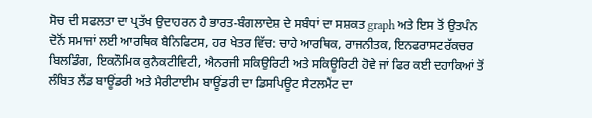ਸੋਚ ਦੀ ਸਫਲਤਾ ਦਾ ਪ੍ਰਤੱਖ ਉਦਾਹਰਨ ਹੈ ਭਾਰਤ-ਬੰਗਲਾਦੇਸ਼ ਦੇ ਸਬੰਧਾਂ ਦਾ ਸਸ਼ਕਤ graph ਅਤੇ ਇਸ ਤੋਂ ਉਤਪੰਨ ਦੋਨੋਂ ਸਮਾਜਾਂ ਲਈ ਆਰਥਿਕ ਬੈਨਿਫਿਟਸ, ਹਰ ਖੇਤਰ ਵਿੱਚ: ਚਾਹੇ ਆਰਥਿਕ, ਰਾਜਨੀਤਕ, ਇਨਫਰਾਸਟਰੱਕਚਰ ਬਿਲਡਿੰਗ, ਇਕਨੌਮਿਕ ਕੁਨੈਕਟੀਵਿਟੀ, ਐਨਰਜੀ ਸਕਿਉਰਿਟੀ ਅਤੇ ਸਕਿਊਰਿਟੀ ਹੋਵੇ ਜਾਂ ਫਿਰ ਕਈ ਦਹਾਕਿਆਂ ਤੋਂ ਲੰਬਿਤ ਲੈਂਡ ਬਾਊਂਡਰੀ ਅਤੇ ਮੈਰੀਟਾਈਮ ਬਾਊਂਡਰੀ ਦਾ ਡਿਸਪਿਊਟ ਸੈਟਲਮੈਂਟ ਦਾ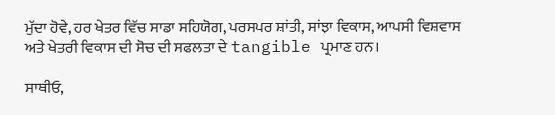ਮੁੱਦਾ ਹੋਵੇ, ਹਰ ਖੇਤਰ ਵਿੱਚ ਸਾਡਾ ਸਹਿਯੋਗ, ਪਰਸਪਰ ਸ਼ਾਂਤੀ, ਸਾਂਝਾ ਵਿਕਾਸ, ਆਪਸੀ ਵਿਸ਼ਵਾਸ ਅਤੇ ਖੇਤਰੀ ਵਿਕਾਸ ਦੀ ਸੋਚ ਦੀ ਸਫਲਤਾ ਦੇ tangible ਪ੍ਰਮਾਣ ਹਨ।

ਸਾਥੀਓ,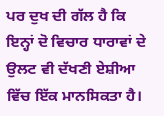ਪਰ ਦੁਖ ਦੀ ਗੱਲ ਹੈ ਕਿ ਇਨ੍ਹਾਂ ਦੋ ਵਿਚਾਰ ਧਾਰਾਵਾਂ ਦੇ ਉਲਟ ਵੀ ਦੱਖਣੀ ਏਸ਼ੀਆ ਵਿੱਚ ਇੱਕ ਮਾਨਸਿਕਤਾ ਹੈ।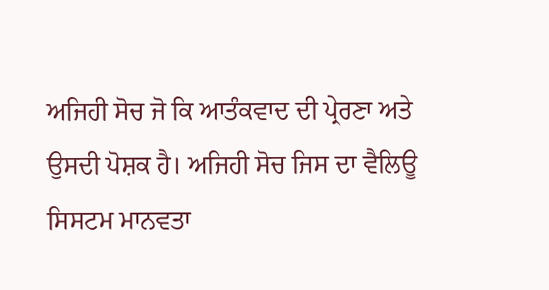ਅਜਿਹੀ ਸੋਚ ਜੋ ਕਿ ਆਤੰਕਵਾਦ ਦੀ ਪ੍ਰੇਰਣਾ ਅਤੇ ਉਸਦੀ ਪੋਸ਼ਕ ਹੈ। ਅਜਿਹੀ ਸੋਚ ਜਿਸ ਦਾ ਵੈਲਿਊ ਸਿਸਟਮ ਮਾਨਵਤਾ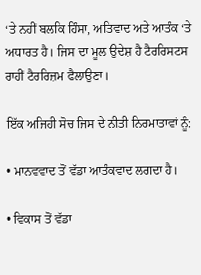‘ਤੇ ਨਹੀਂ ਬਲਕਿ ਹਿੰਸਾ, ਅਤਿਵਾਦ ਅਤੇ ਆਤੰਕ ‘ਤੇ ਅਧਾਰਤ ਹੈ। ਜਿਸ ਦਾ ਮੂਲ ਉਦੇਸ਼ ਹੈ ਟੈਰਰਿਸਟਸ ਰਾਹੀਂ ਟੈਰਰਿਜ਼ਮ ਫੈਲਾਉਣਾ।

ਇੱਕ ਅਜਿਹੀ ਸੋਚ ਜਿਸ ਦੇ ਨੀਤੀ ਨਿਰਮਾਤਾਵਾਂ ਨੂੰ:

• ਮਾਨਵਵਾਦ ਤੋਂ ਵੱਡਾ ਆਤੰਕਵਾਦ ਲਗਦਾ ਹੈ।

• ਵਿਕਾਸ ਤੋਂ ਵੱਡਾ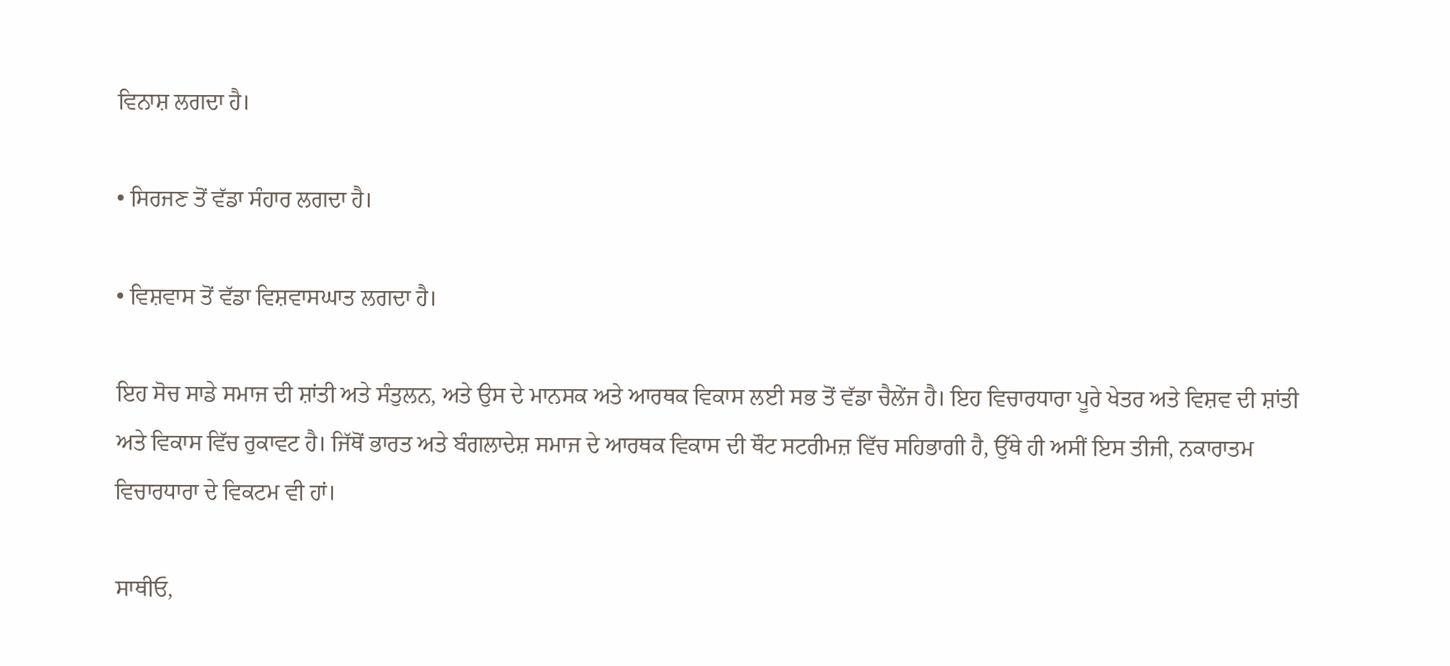ਵਿਨਾਸ਼ ਲਗਦਾ ਹੈ।

• ਸਿਰਜਣ ਤੋਂ ਵੱਡਾ ਸੰਹਾਰ ਲਗਦਾ ਹੈ।

• ਵਿਸ਼ਵਾਸ ਤੋਂ ਵੱਡਾ ਵਿਸ਼ਵਾਸਘਾਤ ਲਗਦਾ ਹੈ।

ਇਹ ਸੋਚ ਸਾਡੇ ਸਮਾਜ ਦੀ ਸ਼ਾਂਤੀ ਅਤੇ ਸੰਤੁਲਨ, ਅਤੇ ਉਸ ਦੇ ਮਾਨਸਕ ਅਤੇ ਆਰਥਕ ਵਿਕਾਸ ਲਈ ਸਭ ਤੋਂ ਵੱਡਾ ਚੈਲੇਂਜ ਹੈ। ਇਹ ਵਿਚਾਰਧਾਰਾ ਪੂਰੇ ਖੇਤਰ ਅਤੇ ਵਿਸ਼ਵ ਦੀ ਸ਼ਾਂਤੀ ਅਤੇ ਵਿਕਾਸ ਵਿੱਚ ਰੁਕਾਵਟ ਹੈ। ਜਿੱਥੋਂ ਭਾਰਤ ਅਤੇ ਬੰਗਲਾਦੇਸ਼ ਸਮਾਜ ਦੇ ਆਰਥਕ ਵਿਕਾਸ ਦੀ ਥੌਟ ਸਟਰੀਮਜ਼ ਵਿੱਚ ਸਹਿਭਾਗੀ ਹੈ, ਉੱਥੇ ਹੀ ਅਸੀਂ ਇਸ ਤੀਜੀ, ਨਕਾਰਾਤਮ ਵਿਚਾਰਧਾਰਾ ਦੇ ਵਿਕਟਮ ਵੀ ਹਾਂ।

ਸਾਥੀਓ,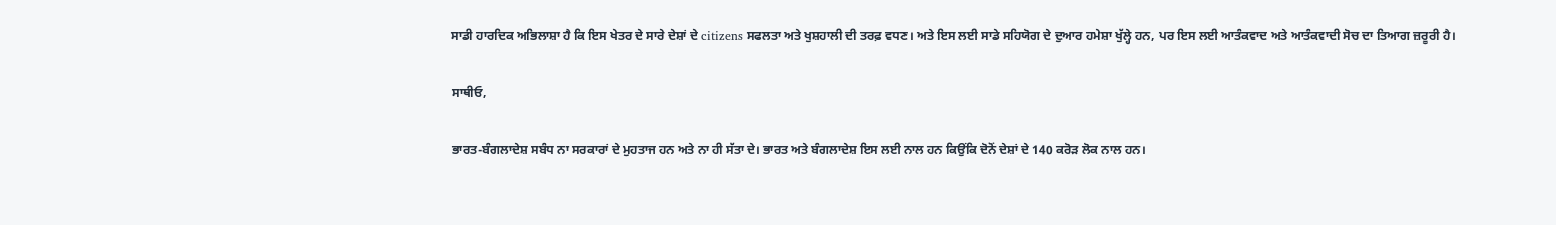ਸਾਡੀ ਹਾਰਦਿਕ ਅਭਿਲਾਸ਼ਾ ਹੈ ਕਿ ਇਸ ਖੇਤਰ ਦੇ ਸਾਰੇ ਦੇਸ਼ਾਂ ਦੇ citizens ਸਫਲਤਾ ਅਤੇ ਖੁਸ਼ਹਾਲੀ ਦੀ ਤਰਫ਼ ਵਧਣ। ਅਤੇ ਇਸ ਲਈ ਸਾਡੇ ਸਹਿਯੋਗ ਦੇ ਦੁਆਰ ਹਮੇਸ਼ਾ ਖੁੱਲ੍ਹੇ ਹਨ, ਪਰ ਇਸ ਲਈ ਆਤੰਕਵਾਦ ਅਤੇ ਆਤੰਕਵਾਦੀ ਸੋਚ ਦਾ ਤਿਆਗ ਜ਼ਰੂਰੀ ਹੈ।

ਸਾਥੀਓ,

ਭਾਰਤ-ਬੰਗਲਾਦੇਸ਼ ਸਬੰਧ ਨਾ ਸਰਕਾਰਾਂ ਦੇ ਮੁਹਤਾਜ ਹਨ ਅਤੇ ਨਾ ਹੀ ਸੱਤਾ ਦੇ। ਭਾਰਤ ਅਤੇ ਬੰਗਲਾਦੇਸ਼ ਇਸ ਲਈ ਨਾਲ ਹਨ ਕਿਉਂਕਿ ਦੋਨੋਂ ਦੇਸ਼ਾਂ ਦੇ 140 ਕਰੋੜ ਲੋਕ ਨਾਲ ਹਨ।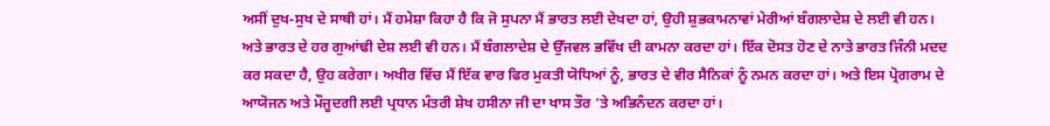ਅਸੀਂ ਦੁਖ-ਸੁਖ ਦੇ ਸਾਥੀ ਹਾਂ। ਮੈਂ ਹਮੇਸ਼ਾ ਕਿਹਾ ਹੈ ਕਿ ਜੋ ਸੁਪਨਾ ਮੈਂ ਭਾਰਤ ਲਈ ਦੇਖਦਾ ਹਾਂ, ਉਹੀ ਸ਼ੁਭਕਾਮਨਾਵਾਂ ਮੇਰੀਆਂ ਬੰਗਲਾਦੇਸ਼ ਦੇ ਲਈ ਵੀ ਹਨ। ਅਤੇ ਭਾਰਤ ਦੇ ਹਰ ਗੁਆਂਢੀ ਦੇਸ਼ ਲਈ ਵੀ ਹਨ। ਮੈਂ ਬੰਗਲਾਦੇਸ਼ ਦੇ ਉੱਜਵਲ ਭਵਿੱਖ ਦੀ ਕਾਮਨਾ ਕਰਦਾ ਹਾਂ। ਇੱਕ ਦੋਸਤ ਹੋਣ ਦੇ ਨਾਤੇ ਭਾਰਤ ਜਿੰਨੀ ਮਦਦ ਕਰ ਸਕਦਾ ਹੈ, ਉਹ ਕਰੇਗਾ। ਅਖੀਰ ਵਿੱਚ ਮੈਂ ਇੱਕ ਵਾਰ ਫਿਰ ਮੁਕਤੀ ਯੋਧਿਆਂ ਨੂੰ, ਭਾਰਤ ਦੇ ਵੀਰ ਸੈਨਿਕਾਂ ਨੂੰ ਨਮਨ ਕਰਦਾ ਹਾਂ। ਅਤੇ ਇਸ ਪ੍ਰੋਗਰਾਮ ਦੇ ਆਯੋਜਨ ਅਤੇ ਮੌਜੂਦਗੀ ਲਈ ਪ੍ਰਧਾਨ ਮੰਤਰੀ ਸ਼ੇਖ ਹਸੀਨਾ ਜੀ ਦਾ ਖਾਸ ਤੌਰ ‘ਤੇ ਅਭਿਨੰਦਨ ਕਰਦਾ ਹਾਂ।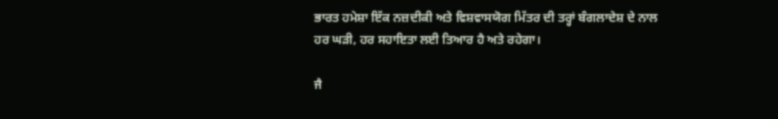ਭਾਰਤ ਹਮੇਸ਼ਾ ਇੱਕ ਨਜ਼ਦੀਕੀ ਅਤੇ ਵਿਸ਼ਵਾਸਯੋਗ ਮਿੱਤਰ ਦੀ ਤਰ੍ਹਾਂ ਬੰਗਲਾਦੇਸ਼ ਦੇ ਨਾਲ ਹਰ ਘੜੀ, ਹਰ ਸਹਾਇਤਾ ਲਈ ਤਿਆਰ ਹੈ ਅਤੇ ਰਹੇਗਾ।

ਜੈ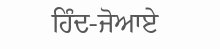ਹਿੰਦ-ਜੋਆਏ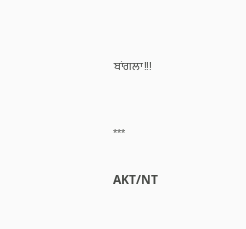ਬਾਂਗਲਾ!!!


***

AKT/NT